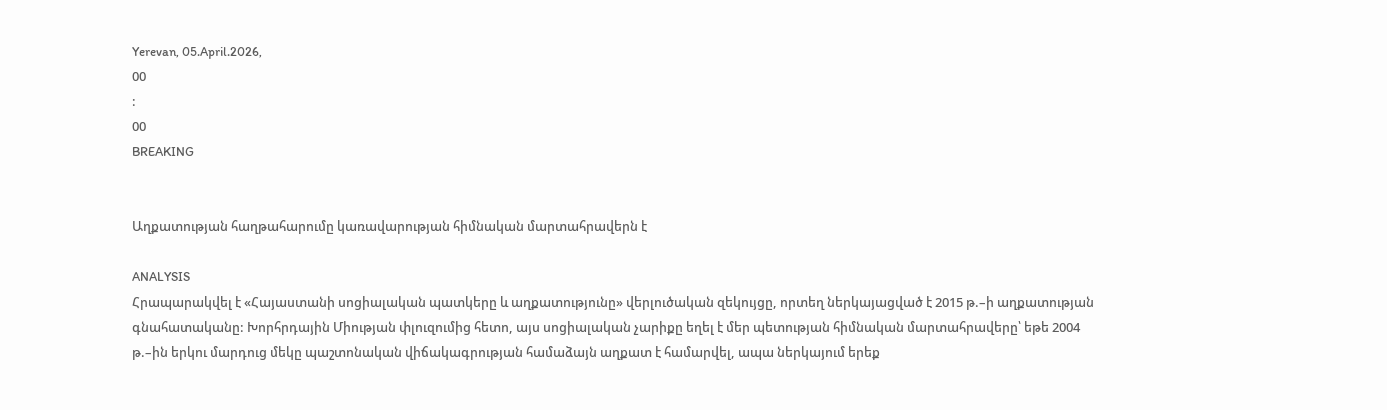Yerevan, 05.April.2026,
00
:
00
BREAKING


Աղքատության հաղթահարումը կառավարության հիմնական մարտահրավերն է

ANALYSIS
Հրապարակվել է «Հայաստանի սոցիալական պատկերը և աղքատությունը» վերլուծական զեկույցը, որտեղ ներկայացված է 2015 թ.–ի աղքատության գնահատականը: Խորհրդային Միության փլուզումից հետո, այս սոցիալական չարիքը եղել է մեր պետության հիմնական մարտահրավերը՝ եթե 2004 թ.–ին երկու մարդուց մեկը պաշտոնական վիճակագրության համաձայն աղքատ է համարվել, ապա ներկայում երեք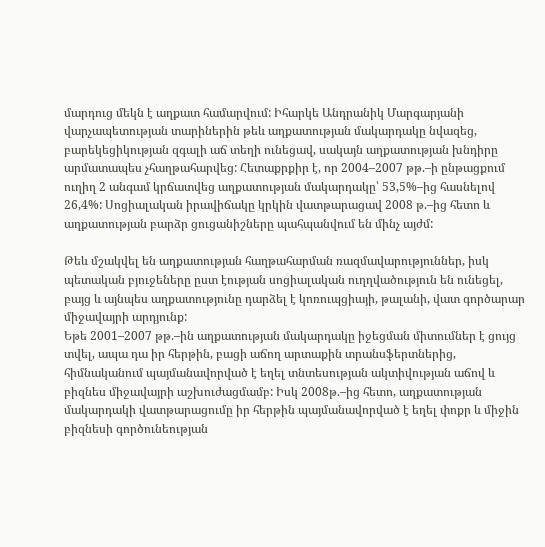մարդուց մեկն է աղքատ համարվում: Իհարկե Անդրանիկ Մարգարյանի վարչապետության տարիներին թեև աղքատության մակարդակը նվազեց, բարեկեցիկության զգալի աճ տեղի ունեցավ, սակայն աղքատության խնդիրը արմատապես չհաղթահարվեց: Հետաքրքիր է, որ 2004–2007 թթ.–ի ընթացքում ուղիղ 2 անգամ կրճատվեց աղքատության մակարդակը՝ 53,5%–ից հասնելով 26,4%: Սոցիալական իրավիճակը կրկին վատթարացավ 2008 թ.–ից հետո և աղքատության բարձր ցուցանիշները պահպանվում են մինչ այժմ:

Թեև մշակվել են աղքատության հաղթահարման ռազմավարություններ, իսկ պետական բյուջեները ըստ էության սոցիալական ուղղվածություն են ունեցել, բայց և այնպես աղքատությունը դարձել է կոռուպցիայի, թալանի, վատ գործարար միջավայրի արդյունք:
Եթե 2001–2007 թթ.–ին աղքատության մակարդակը իջեցման միտումներ է ցույց տվել, ապա դա իր հերթին, բացի աճող արտաքին տրանսֆերտներից, հիմնականում պայմանավորված է եղել տնտեսության ակտիվության աճով և բիզնես միջավայրի աշխուժացմամբ: Իսկ 2008թ.–ից հետո, աղքատության մակարդակի վատթարացումը իր հերթին պայմանավորված է եղել փոքր և միջին բիզնեսի գործունեության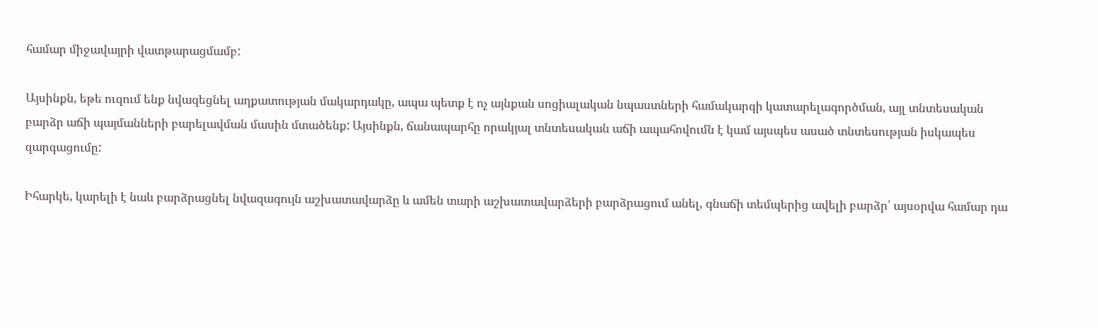համար միջավայրի վատթարացմամբ:

Այսինքն, եթե ուզում ենք նվազեցնել աղքատության մակարդակը, ապա պետք է ոչ այնքան սոցիալական նպաստների համակարգի կատարելագործման, այլ տնտեսական բարձր աճի պայմանների բարելավման մասին մտածենք: Այսինքն, ճանապարհը որակյալ տնտեսական աճի ապահովումն է կամ այսպես ասած տնտեսության իսկապես զարգացումը:

Իհարկե, կարելի է նաև բարձրացնել նվազագույն աշխատավարձը և ամեն տարի աշխատավարձերի բարձրացում անել, գնաճի տեմպերից ավելի բարձր՝ այսօրվա համար դա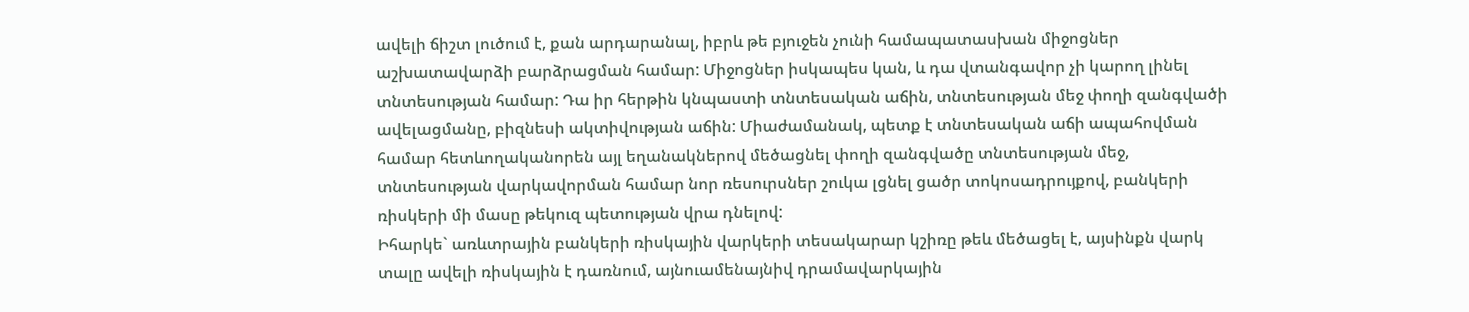ավելի ճիշտ լուծում է, քան արդարանալ, իբրև թե բյուջեն չունի համապատասխան միջոցներ աշխատավարձի բարձրացման համար: Միջոցներ իսկապես կան, և դա վտանգավոր չի կարող լինել տնտեսության համար: Դա իր հերթին կնպաստի տնտեսական աճին, տնտեսության մեջ փողի զանգվածի ավելացմանը, բիզնեսի ակտիվության աճին: Միաժամանակ, պետք է տնտեսական աճի ապահովման համար հետևողականորեն այլ եղանակներով մեծացնել փողի զանգվածը տնտեսության մեջ, տնտեսության վարկավորման համար նոր ռեսուրսներ շուկա լցնել ցածր տոկոսադրույքով, բանկերի ռիսկերի մի մասը թեկուզ պետության վրա դնելով:
Իհարկե` առևտրային բանկերի ռիսկային վարկերի տեսակարար կշիռը թեև մեծացել է, այսինքն վարկ տալը ավելի ռիսկային է դառնում, այնուամենայնիվ դրամավարկային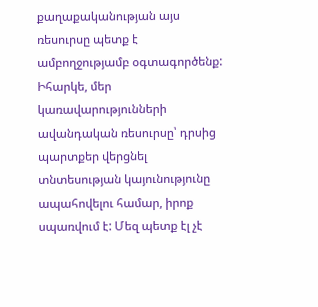քաղաքականության այս ռեսուրսը պետք է ամբողջությամբ օգտագործենք: Իհարկե, մեր կառավարությունների ավանդական ռեսուրսը՝ դրսից պարտքեր վերցնել տնտեսության կայունությունը ապահովելու համար, իրոք սպառվում է: Մեզ պետք էլ չէ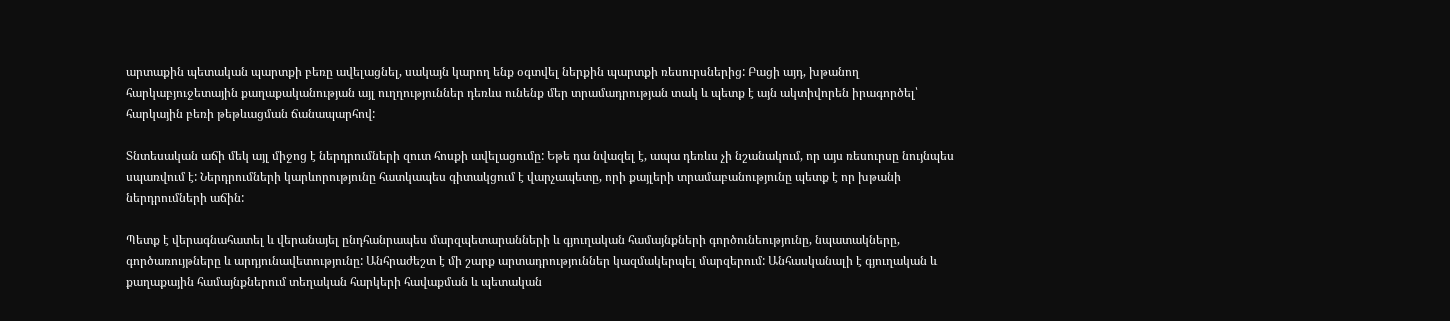արտաքին պետական պարտքի բեռը ավելացնել, սակայն կարող ենք օգտվել ներքին պարտքի ռեսուրսներից: Բացի այդ, խթանող հարկաբյուջետային քաղաքականության այլ ուղղություններ դեռևս ունենք մեր տրամադրության տակ և պետք է այն ակտիվորեն իրագործել՝ հարկային բեռի թեթևացման ճանապարհով:

Տնտեսական աճի մեկ այլ միջոց է ներդրումների զուտ հոսքի ավելացումը: Եթե դա նվազել է, ապա դեռևս չի նշանակում, որ այս ռեսուրսը նույնպես սպառվում է: Ներդրումների կարևորությունը հատկապես գիտակցում է վարչապետը, որի քայլերի տրամաբանությունը պետք է որ խթանի ներդրումների աճին:

Պետք է վերագնահատել և վերանայել ընդհանրապես մարզպետարանների և գյուղական համայնքների գործունեությունը, նպատակները, գործառույթները և արդյունավետությունը: Անհրաժեշտ է մի շարք արտադրություններ կազմակերպել մարզերում: Անհասկանալի է գյուղական և քաղաքային համայնքներում տեղական հարկերի հավաքման և պետական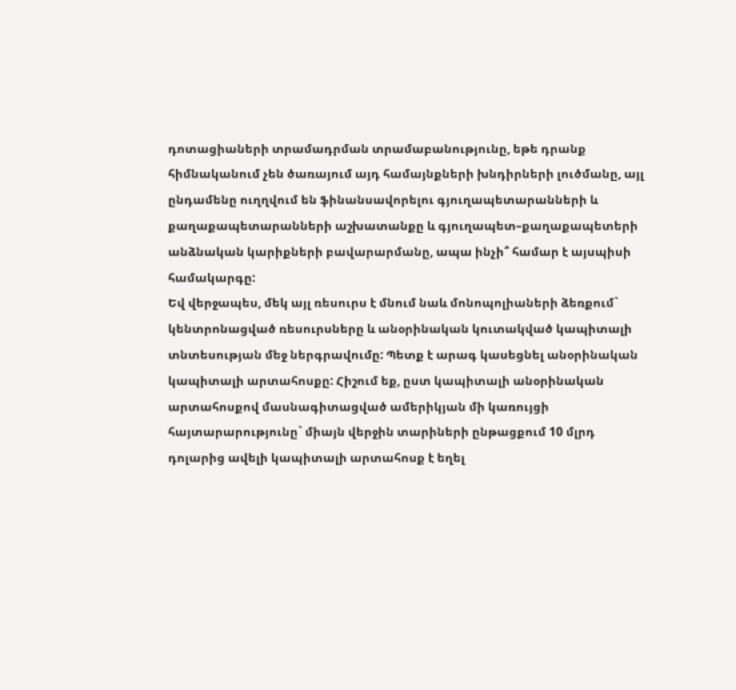դոտացիաների տրամադրման տրամաբանությունը, եթե դրանք հիմնականում չեն ծառայում այդ համայնքների խնդիրների լուծմանը, այլ ընդամենը ուղղվում են ֆինանսավորելու գյուղապետարանների և քաղաքապետարանների աշխատանքը և գյուղապետ–քաղաքապետերի անձնական կարիքների բավարարմանը, ապա ինչի՞ համար է այսպիսի համակարգը:
Եվ վերջապես, մեկ այլ ռեսուրս է մնում նաև մոնոպոլիաների ձեռքում` կենտրոնացված ռեսուրսները և անօրինական կուտակված կապիտալի տնտեսության մեջ ներգրավումը: Պետք է արագ կասեցնել անօրինական կապիտալի արտահոսքը: Հիշում եք, ըստ կապիտալի անօրինական արտահոսքով մասնագիտացված ամերիկյան մի կառույցի հայտարարությունը` միայն վերջին տարիների ընթացքում 10 մլրդ դոլարից ավելի կապիտալի արտահոսք է եղել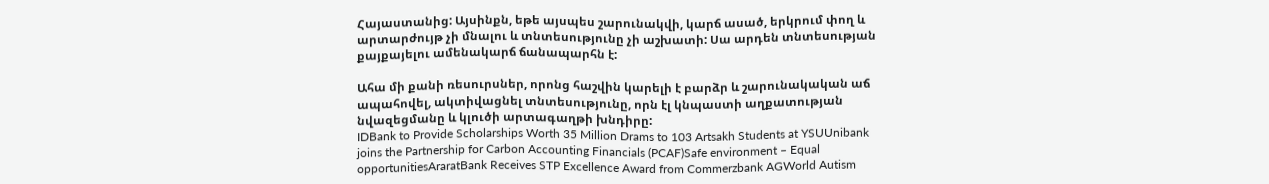Հայաստանից: Այսինքն, եթե այսպես շարունակվի, կարճ ասած, երկրում փող և արտարժույթ չի մնալու և տնտեսությունը չի աշխատի: Սա արդեն տնտեսության քայքայելու ամենակարճ ճանապարհն է:

Ահա մի քանի ռեսուրսներ, որոնց հաշվին կարելի է բարձր և շարունակական աճ ապահովել, ակտիվացնել տնտեսությունը, որն էլ կնպաստի աղքատության նվազեցմանը և կլուծի արտագաղթի խնդիրը:
IDBank to Provide Scholarships Worth 35 Million Drams to 103 Artsakh Students at YSUUnibank joins the Partnership for Carbon Accounting Financials (PCAF)Safe environment – Equal opportunitiesAraratBank Receives STP Excellence Award from Commerzbank AGWorld Autism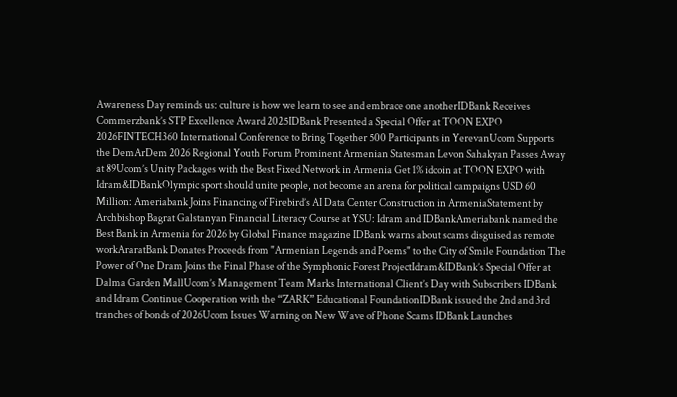Awareness Day reminds us: culture is how we learn to see and embrace one anotherIDBank Receives Commerzbank’s STP Excellence Award 2025IDBank Presented a Special Offer at TOON EXPO 2026FINTECH360 International Conference to Bring Together 500 Participants in YerevanUcom Supports the DemArDem 2026 Regional Youth Forum Prominent Armenian Statesman Levon Sahakyan Passes Away at 89Ucom’s Unity Packages with the Best Fixed Network in Armenia Get 1% idcoin at TOON EXPO with Idram&IDBankOlympic sport should unite people, not become an arena for political campaigns USD 60 Million: Ameriabank Joins Financing of Firebird’s AI Data Center Construction in ArmeniaStatement by Archbishop Bagrat Galstanyan Financial Literacy Course at YSU: Idram and IDBankAmeriabank named the Best Bank in Armenia for 2026 by Global Finance magazine IDBank warns about scams disguised as remote workAraratBank Donates Proceeds from "Armenian Legends and Poems" to the City of Smile Foundation The Power of One Dram Joins the Final Phase of the Symphonic Forest ProjectIdram&IDBank’s Special Offer at Dalma Garden MallUcom’s Management Team Marks International Client’s Day with Subscribers IDBank and Idram Continue Cooperation with the “ZARK” Educational FoundationIDBank issued the 2nd and 3rd tranches of bonds of 2026Ucom Issues Warning on New Wave of Phone Scams IDBank Launches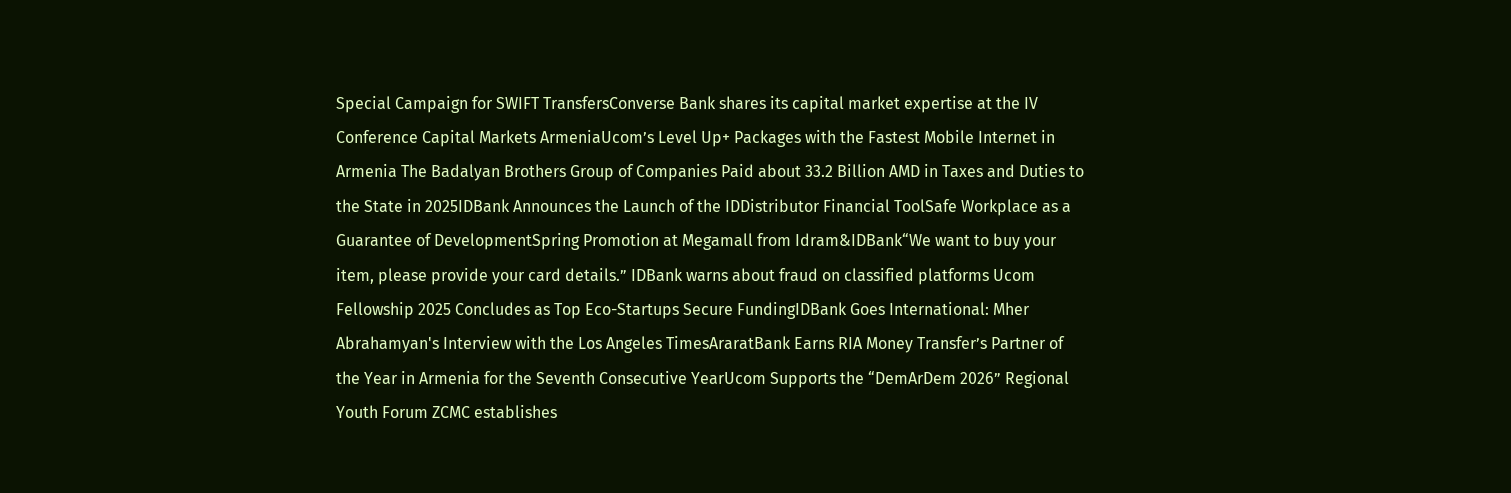Special Campaign for SWIFT TransfersConverse Bank shares its capital market expertise at the IV Conference Capital Markets ArmeniaUcom’s Level Up+ Packages with the Fastest Mobile Internet in Armenia The Badalyan Brothers Group of Companies Paid about 33.2 Billion AMD in Taxes and Duties to the State in 2025IDBank Announces the Launch of the IDDistributor Financial ToolSafe Workplace as a Guarantee of DevelopmentSpring Promotion at Megamall from Idram&IDBank“We want to buy your item, please provide your card details.” IDBank warns about fraud on classified platforms Ucom Fellowship 2025 Concludes as Top Eco-Startups Secure FundingIDBank Goes International: Mher Abrahamyan's Interview with the Los Angeles TimesAraratBank Earns RIA Money Transfer’s Partner of the Year in Armenia for the Seventh Consecutive YearUcom Supports the “DemArDem 2026” Regional Youth Forum ZCMC еstablishes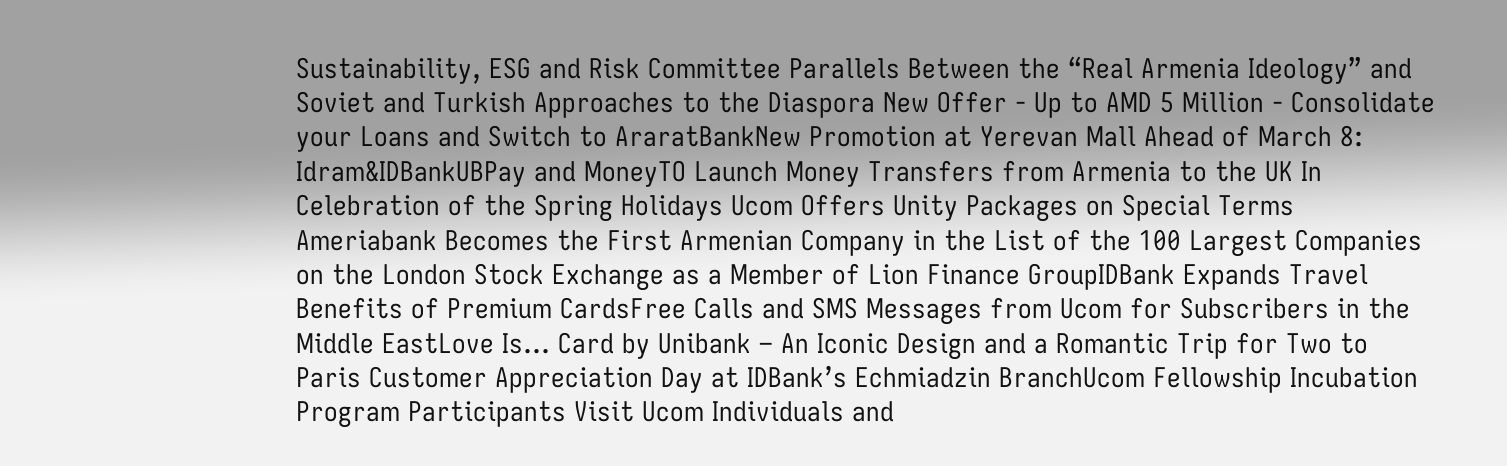Sustainability, ESG and Risk Committee Parallels Between the “Real Armenia Ideology” and Soviet and Turkish Approaches to the Diaspora New Offer - Up to AMD 5 Million - Consolidate your Loans and Switch to AraratBankNew Promotion at Yerevan Mall Ahead of March 8: Idram&IDBankUBPay and MoneyTO Launch Money Transfers from Armenia to the UK In Celebration of the Spring Holidays Ucom Offers Unity Packages on Special Terms Ameriabank Becomes the First Armenian Company in the List of the 100 Largest Companies on the London Stock Exchange as a Member of Lion Finance GroupIDBank Expands Travel Benefits of Premium CardsFree Calls and SMS Messages from Ucom for Subscribers in the Middle EastLove Is… Card by Unibank – An Iconic Design and a Romantic Trip for Two to Paris Customer Appreciation Day at IDBank’s Echmiadzin BranchUcom Fellowship Incubation Program Participants Visit Ucom Individuals and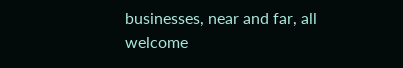businesses, near and far, all welcome